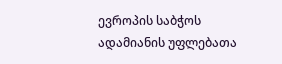ევროპის საბჭოს ადამიანის უფლებათა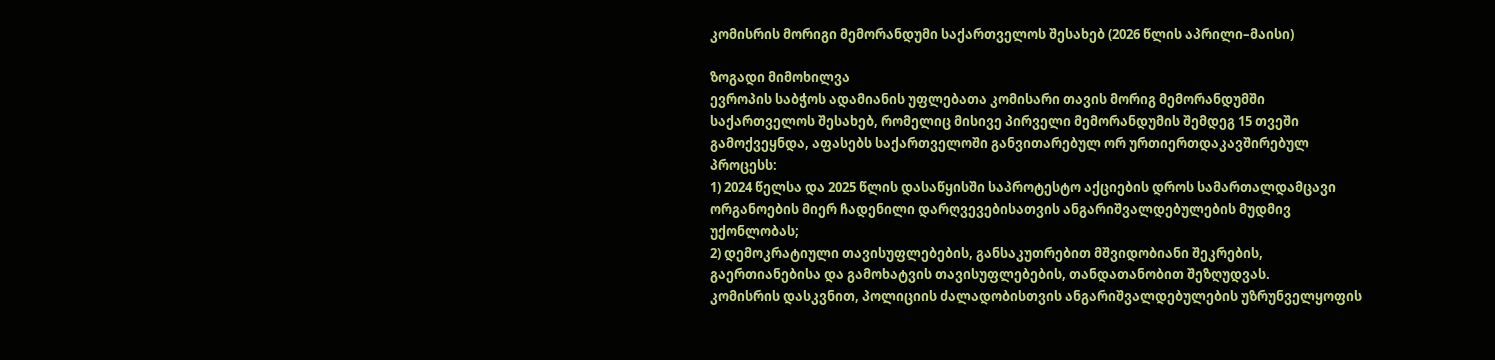კომისრის მორიგი მემორანდუმი საქართველოს შესახებ (2026 წლის აპრილი–მაისი)

ზოგადი მიმოხილვა
ევროპის საბჭოს ადამიანის უფლებათა კომისარი თავის მორიგ მემორანდუმში საქართველოს შესახებ, რომელიც მისივე პირველი მემორანდუმის შემდეგ 15 თვეში გამოქვეყნდა, აფასებს საქართველოში განვითარებულ ორ ურთიერთდაკავშირებულ პროცესს:
1) 2024 წელსა და 2025 წლის დასაწყისში საპროტესტო აქციების დროს სამართალდამცავი ორგანოების მიერ ჩადენილი დარღვევებისათვის ანგარიშვალდებულების მუდმივ უქონლობას;
2) დემოკრატიული თავისუფლებების, განსაკუთრებით მშვიდობიანი შეკრების, გაერთიანებისა და გამოხატვის თავისუფლებების, თანდათანობით შეზღუდვას.
კომისრის დასკვნით, პოლიციის ძალადობისთვის ანგარიშვალდებულების უზრუნველყოფის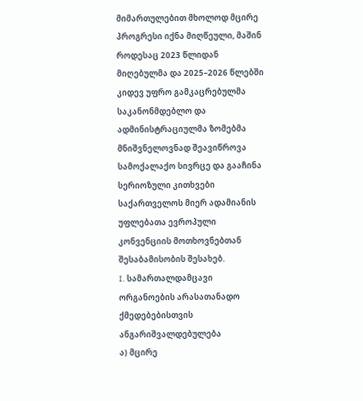მიმართულებით მხოლოდ მცირე პროგრესი იქნა მიღწეული, მაშინ როდესაც 2023 წლიდან მიღებულმა და 2025–2026 წლებში კიდევ უფრო გამკაცრებულმა საკანონმდებლო და ადმინისტრაციულმა ზომებმა მნიშვნელოვნად შეავიწროვა სამოქალაქო სივრცე და გააჩინა სერიოზული კითხვები საქართველოს მიერ ადამიანის უფლებათა ევროპული კონვენციის მოთხოვნებთან შესაბამისობის შესახებ.
I. სამართალდამცავი ორგანოების არასათანადო ქმედებებისთვის ანგარიშვალდებულება
ა) მცირე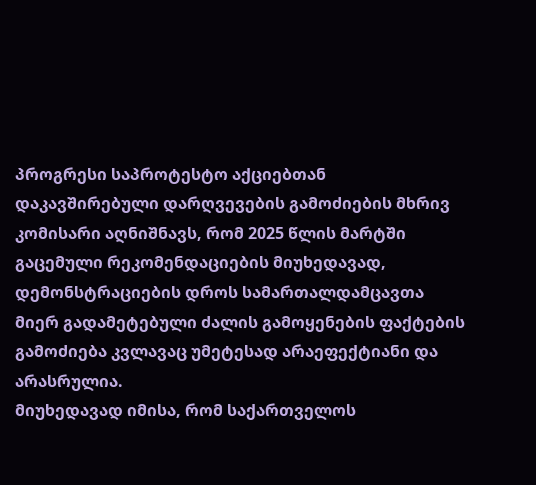პროგრესი საპროტესტო აქციებთან დაკავშირებული დარღვევების გამოძიების მხრივ
კომისარი აღნიშნავს, რომ 2025 წლის მარტში გაცემული რეკომენდაციების მიუხედავად, დემონსტრაციების დროს სამართალდამცავთა მიერ გადამეტებული ძალის გამოყენების ფაქტების გამოძიება კვლავაც უმეტესად არაეფექტიანი და არასრულია.
მიუხედავად იმისა, რომ საქართველოს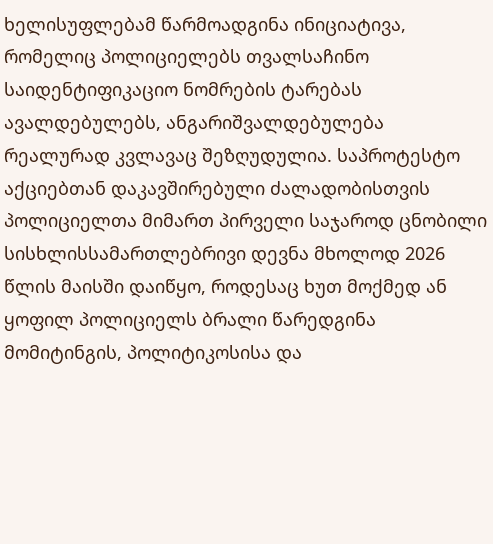ხელისუფლებამ წარმოადგინა ინიციატივა, რომელიც პოლიციელებს თვალსაჩინო საიდენტიფიკაციო ნომრების ტარებას ავალდებულებს, ანგარიშვალდებულება რეალურად კვლავაც შეზღუდულია. საპროტესტო აქციებთან დაკავშირებული ძალადობისთვის პოლიციელთა მიმართ პირველი საჯაროდ ცნობილი სისხლისსამართლებრივი დევნა მხოლოდ 2026 წლის მაისში დაიწყო, როდესაც ხუთ მოქმედ ან ყოფილ პოლიციელს ბრალი წარედგინა მომიტინგის, პოლიტიკოსისა და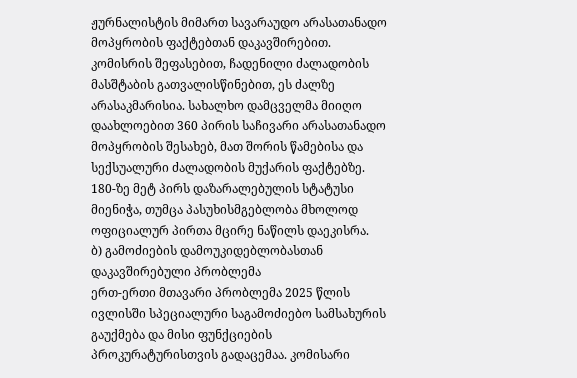ჟურნალისტის მიმართ სავარაუდო არასათანადო მოპყრობის ფაქტებთან დაკავშირებით.
კომისრის შეფასებით, ჩადენილი ძალადობის მასშტაბის გათვალისწინებით, ეს ძალზე არასაკმარისია. სახალხო დამცველმა მიიღო დაახლოებით 360 პირის საჩივარი არასათანადო მოპყრობის შესახებ, მათ შორის წამებისა და სექსუალური ძალადობის მუქარის ფაქტებზე. 180-ზე მეტ პირს დაზარალებულის სტატუსი მიენიჭა, თუმცა პასუხისმგებლობა მხოლოდ ოფიციალურ პირთა მცირე ნაწილს დაეკისრა.
ბ) გამოძიების დამოუკიდებლობასთან დაკავშირებული პრობლემა
ერთ-ერთი მთავარი პრობლემა 2025 წლის ივლისში სპეციალური საგამოძიებო სამსახურის გაუქმება და მისი ფუნქციების პროკურატურისთვის გადაცემაა. კომისარი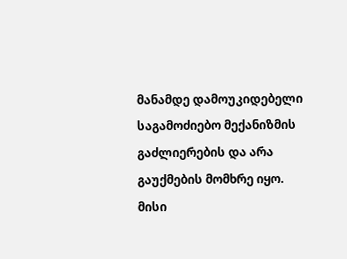მანამდე დამოუკიდებელი საგამოძიებო მექანიზმის გაძლიერების და არა გაუქმების მომხრე იყო.
მისი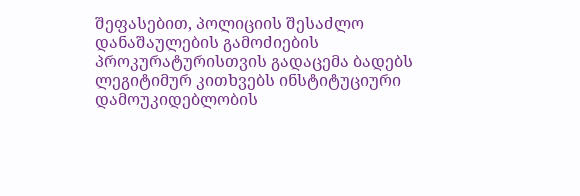შეფასებით, პოლიციის შესაძლო დანაშაულების გამოძიების პროკურატურისთვის გადაცემა ბადებს ლეგიტიმურ კითხვებს ინსტიტუციური დამოუკიდებლობის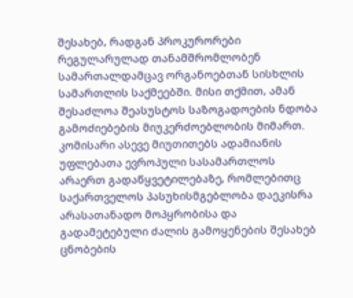შესახებ, რადგან პროკურორები რეგულარულად თანამშრომლობენ სამართალდამცავ ორგანოებთან სისხლის სამართლის საქმეებში. მისი თქმით, ამან შესაძლოა შეასუსტოს საზოგადოების ნდობა გამოძიებების მიუკერძოებლობის მიმართ.
კომისარი ასევე მიუთითებს ადამიანის უფლებათა ევროპული სასამართლოს არაერთ გადაწყვეტილებაზე, რომლებითც საქართველოს პასუხისმგებლობა დაეკისრა არასათანადო მოპყრობისა და გადამეტებული ძალის გამოყენების შესახებ ცნობების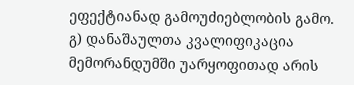ეფექტიანად გამოუძიებლობის გამო.
გ) დანაშაულთა კვალიფიკაცია
მემორანდუმში უარყოფითად არის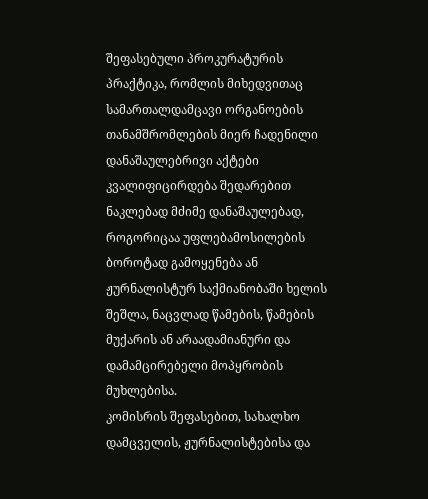შეფასებული პროკურატურის პრაქტიკა, რომლის მიხედვითაც სამართალდამცავი ორგანოების თანამშრომლების მიერ ჩადენილი დანაშაულებრივი აქტები კვალიფიცირდება შედარებით ნაკლებად მძიმე დანაშაულებად, როგორიცაა უფლებამოსილების ბოროტად გამოყენება ან ჟურნალისტურ საქმიანობაში ხელის შეშლა, ნაცვლად წამების, წამების მუქარის ან არაადამიანური და დამამცირებელი მოპყრობის მუხლებისა.
კომისრის შეფასებით, სახალხო დამცველის, ჟურნალისტებისა და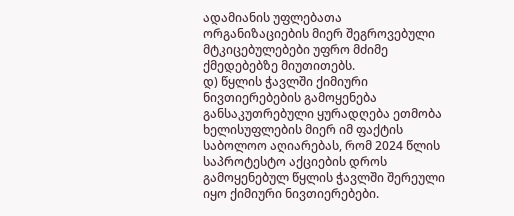ადამიანის უფლებათა ორგანიზაციების მიერ შეგროვებული მტკიცებულებები უფრო მძიმე ქმედებებზე მიუთითებს.
დ) წყლის ჭავლში ქიმიური ნივთიერებების გამოყენება
განსაკუთრებული ყურადღება ეთმობა ხელისუფლების მიერ იმ ფაქტის საბოლოო აღიარებას, რომ 2024 წლის საპროტესტო აქციების დროს გამოყენებულ წყლის ჭავლში შერეული იყო ქიმიური ნივთიერებები.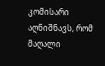კომისარი აღნიშნავს, რომ მაღალი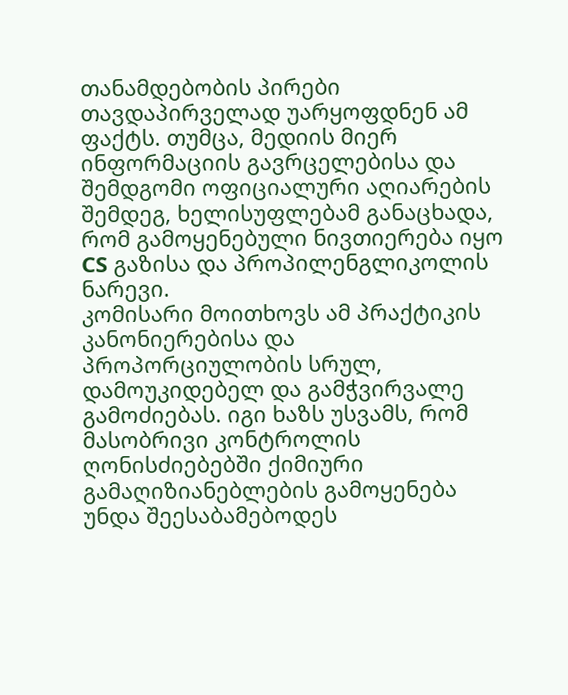თანამდებობის პირები თავდაპირველად უარყოფდნენ ამ ფაქტს. თუმცა, მედიის მიერ ინფორმაციის გავრცელებისა და შემდგომი ოფიციალური აღიარების შემდეგ, ხელისუფლებამ განაცხადა, რომ გამოყენებული ნივთიერება იყო CS გაზისა და პროპილენგლიკოლის ნარევი.
კომისარი მოითხოვს ამ პრაქტიკის კანონიერებისა და პროპორციულობის სრულ, დამოუკიდებელ და გამჭვირვალე გამოძიებას. იგი ხაზს უსვამს, რომ მასობრივი კონტროლის ღონისძიებებში ქიმიური გამაღიზიანებლების გამოყენება უნდა შეესაბამებოდეს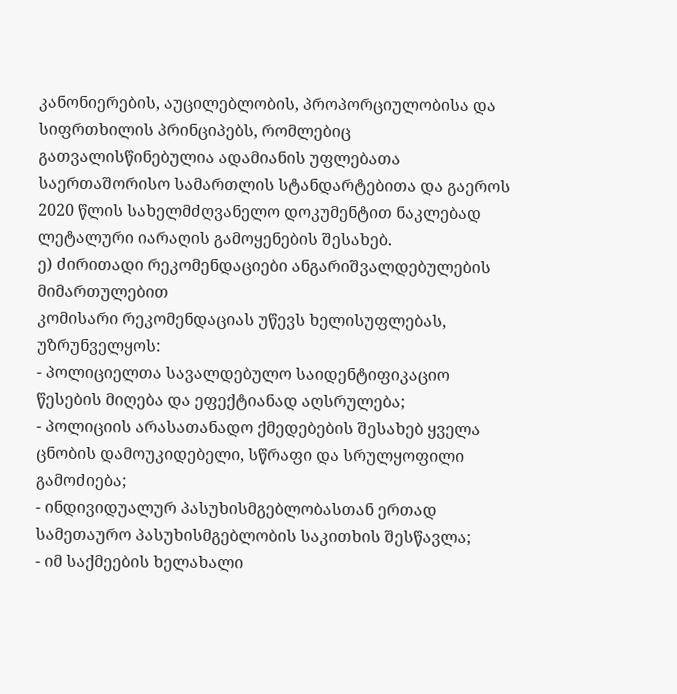კანონიერების, აუცილებლობის, პროპორციულობისა და სიფრთხილის პრინციპებს, რომლებიც გათვალისწინებულია ადამიანის უფლებათა საერთაშორისო სამართლის სტანდარტებითა და გაეროს 2020 წლის სახელმძღვანელო დოკუმენტით ნაკლებად ლეტალური იარაღის გამოყენების შესახებ.
ე) ძირითადი რეკომენდაციები ანგარიშვალდებულების მიმართულებით
კომისარი რეკომენდაციას უწევს ხელისუფლებას, უზრუნველყოს:
- პოლიციელთა სავალდებულო საიდენტიფიკაციო წესების მიღება და ეფექტიანად აღსრულება;
- პოლიციის არასათანადო ქმედებების შესახებ ყველა ცნობის დამოუკიდებელი, სწრაფი და სრულყოფილი გამოძიება;
- ინდივიდუალურ პასუხისმგებლობასთან ერთად სამეთაურო პასუხისმგებლობის საკითხის შესწავლა;
- იმ საქმეების ხელახალი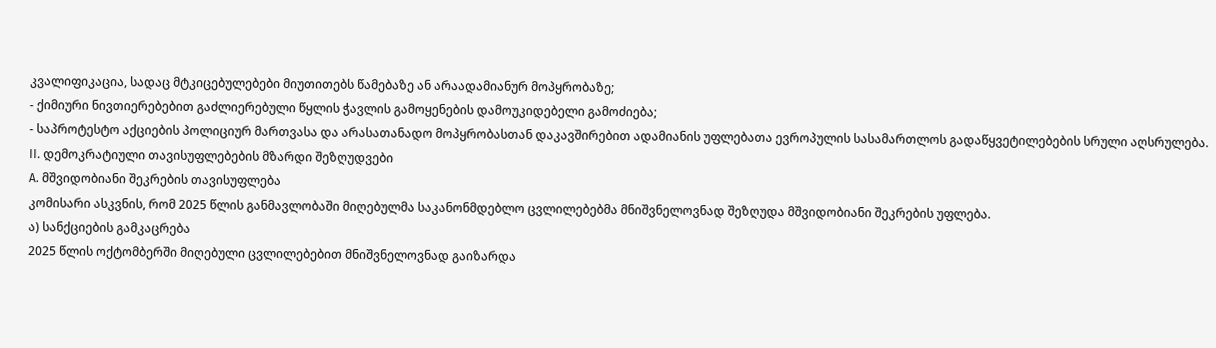კვალიფიკაცია, სადაც მტკიცებულებები მიუთითებს წამებაზე ან არაადამიანურ მოპყრობაზე;
- ქიმიური ნივთიერებებით გაძლიერებული წყლის ჭავლის გამოყენების დამოუკიდებელი გამოძიება;
- საპროტესტო აქციების პოლიციურ მართვასა და არასათანადო მოპყრობასთან დაკავშირებით ადამიანის უფლებათა ევროპულის სასამართლოს გადაწყვეტილებების სრული აღსრულება.
II. დემოკრატიული თავისუფლებების მზარდი შეზღუდვები
A. მშვიდობიანი შეკრების თავისუფლება
კომისარი ასკვნის, რომ 2025 წლის განმავლობაში მიღებულმა საკანონმდებლო ცვლილებებმა მნიშვნელოვნად შეზღუდა მშვიდობიანი შეკრების უფლება.
ა) სანქციების გამკაცრება
2025 წლის ოქტომბერში მიღებული ცვლილებებით მნიშვნელოვნად გაიზარდა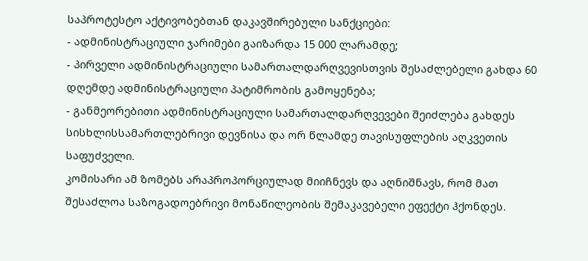საპროტესტო აქტივობებთან დაკავშირებული სანქციები:
- ადმინისტრაციული ჯარიმები გაიზარდა 15 000 ლარამდე;
- პირველი ადმინისტრაციული სამართალდარღვევისთვის შესაძლებელი გახდა 60 დღემდე ადმინისტრაციული პატიმრობის გამოყენება;
- განმეორებითი ადმინისტრაციული სამართალდარღვევები შეიძლება გახდეს სისხლისსამართლებრივი დევნისა და ორ წლამდე თავისუფლების აღკვეთის საფუძველი.
კომისარი ამ ზომებს არაპროპორციულად მიიჩნევს და აღნიშნავს, რომ მათ შესაძლოა საზოგადოებრივი მონაწილეობის შემაკავებელი ეფექტი ჰქონდეს.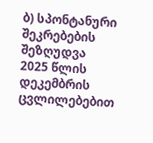ბ) სპონტანური შეკრებების შეზღუდვა
2025 წლის დეკემბრის ცვლილებებით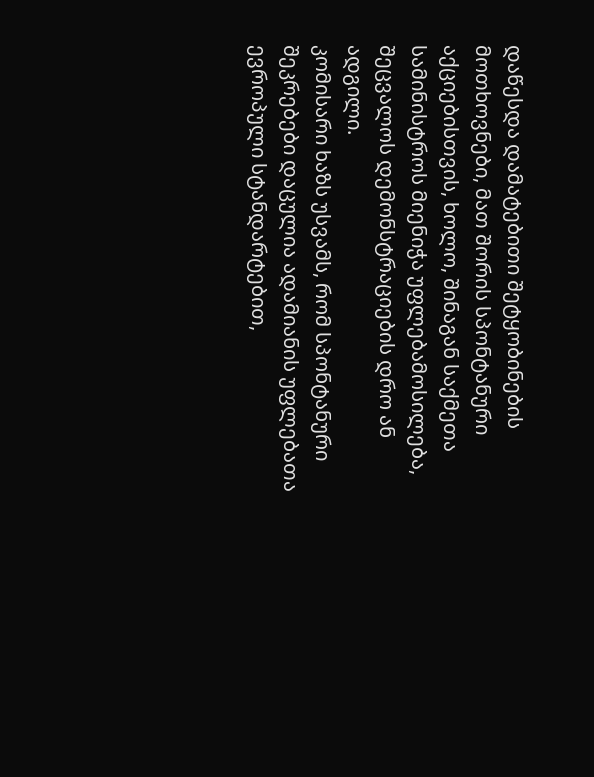დაწესდა დამატებითი შეტყობინების მოთხოვნები, მათ შორის სპონტანური აქციებისთვის, ხოლო, შინაგან საქმეთა სამინისტროს მიენიჭა უფლებამოსილება, შეცვალოს დემონსტრაციების დრო ან ადგილი.
კომისარი ხაზს უსვამს, რომ სპონტანური შეკრებები დაცულია ადამიანის უფლებათა ევროპული სტანდარტებით,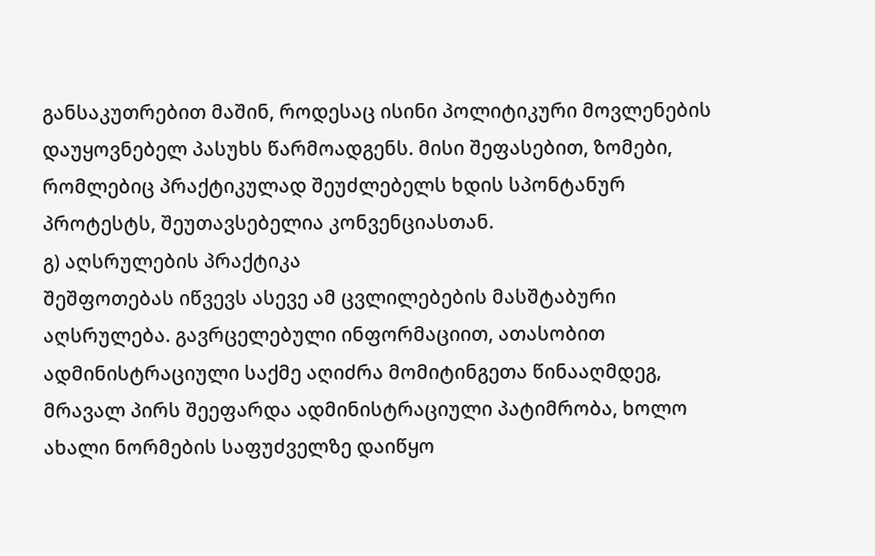განსაკუთრებით მაშინ, როდესაც ისინი პოლიტიკური მოვლენების დაუყოვნებელ პასუხს წარმოადგენს. მისი შეფასებით, ზომები, რომლებიც პრაქტიკულად შეუძლებელს ხდის სპონტანურ პროტესტს, შეუთავსებელია კონვენციასთან.
გ) აღსრულების პრაქტიკა
შეშფოთებას იწვევს ასევე ამ ცვლილებების მასშტაბური აღსრულება. გავრცელებული ინფორმაციით, ათასობით ადმინისტრაციული საქმე აღიძრა მომიტინგეთა წინააღმდეგ, მრავალ პირს შეეფარდა ადმინისტრაციული პატიმრობა, ხოლო ახალი ნორმების საფუძველზე დაიწყო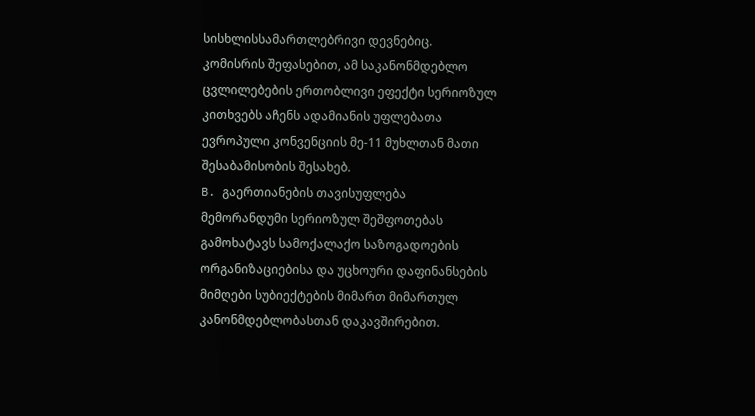სისხლისსამართლებრივი დევნებიც.
კომისრის შეფასებით, ამ საკანონმდებლო ცვლილებების ერთობლივი ეფექტი სერიოზულ კითხვებს აჩენს ადამიანის უფლებათა ევროპული კონვენციის მე-11 მუხლთან მათი შესაბამისობის შესახებ.
B. გაერთიანების თავისუფლება
მემორანდუმი სერიოზულ შეშფოთებას გამოხატავს სამოქალაქო საზოგადოების ორგანიზაციებისა და უცხოური დაფინანსების მიმღები სუბიექტების მიმართ მიმართულ კანონმდებლობასთან დაკავშირებით.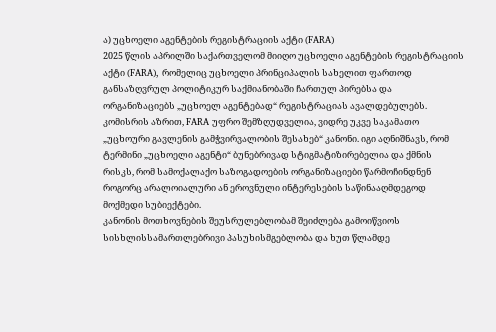ა) უცხოელი აგენტების რეგისტრაციის აქტი (FARA)
2025 წლის აპრილში საქართველომ მიიღო უცხოელი აგენტების რეგისტრაციის აქტი (FARA), რომელიც უცხოელი პრინციპალის სახელით ფართოდ განსაზღვრულ პოლიტიკურ საქმიანობაში ჩართულ პირებსა და ორგანიზაციებს „უცხოელ აგენტებად“ რეგისტრაციას ავალდებულებს.
კომისრის აზრით, FARA უფრო შემზღუდველია, ვიდრე უკვე საკამათო „უცხოური გავლენის გამჭვირვალობის შესახებ“ კანონი. იგი აღნიშნავს, რომ ტერმინი „უცხოელი აგენტი“ ბუნებრივად სტიგმატიზირებელია და ქმნის რისკს, რომ სამოქალაქო საზოგადოების ორგანიზაციები წარმოჩინდნენ როგორც არალოიალური ან ეროვნული ინტერესების საწინააღმდეგოდ მოქმედი სუბიექტები.
კანონის მოთხოვნების შეუსრულებლობამ შეიძლება გამოიწვიოს სისხლისსამართლებრივი პასუხისმგებლობა და ხუთ წლამდე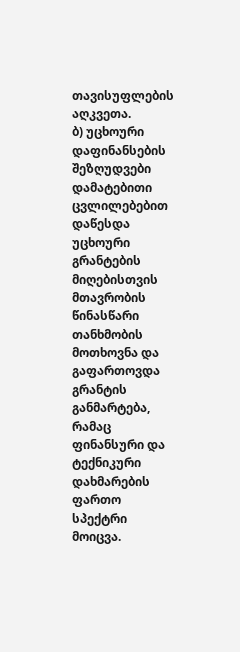თავისუფლების აღკვეთა.
ბ) უცხოური დაფინანსების შეზღუდვები
დამატებითი ცვლილებებით დაწესდა უცხოური გრანტების მიღებისთვის მთავრობის წინასწარი თანხმობის მოთხოვნა და გაფართოვდა გრანტის განმარტება, რამაც ფინანსური და ტექნიკური დახმარების ფართო სპექტრი მოიცვა.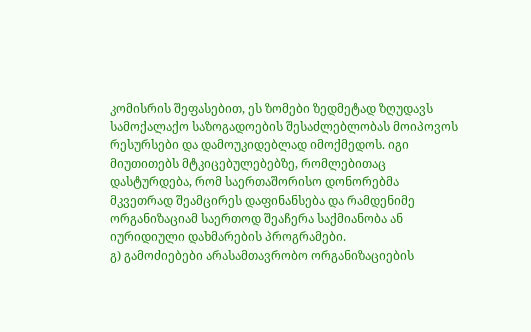კომისრის შეფასებით, ეს ზომები ზედმეტად ზღუდავს სამოქალაქო საზოგადოების შესაძლებლობას მოიპოვოს რესურსები და დამოუკიდებლად იმოქმედოს. იგი მიუთითებს მტკიცებულებებზე, რომლებითაც დასტურდება, რომ საერთაშორისო დონორებმა მკვეთრად შეამცირეს დაფინანსება და რამდენიმე ორგანიზაციამ საერთოდ შეაჩერა საქმიანობა ან იურიდიული დახმარების პროგრამები.
გ) გამოძიებები არასამთავრობო ორგანიზაციების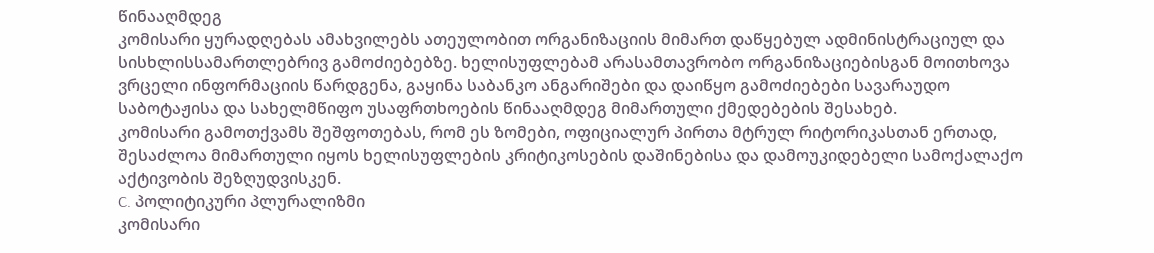წინააღმდეგ
კომისარი ყურადღებას ამახვილებს ათეულობით ორგანიზაციის მიმართ დაწყებულ ადმინისტრაციულ და სისხლისსამართლებრივ გამოძიებებზე. ხელისუფლებამ არასამთავრობო ორგანიზაციებისგან მოითხოვა ვრცელი ინფორმაციის წარდგენა, გაყინა საბანკო ანგარიშები და დაიწყო გამოძიებები სავარაუდო საბოტაჟისა და სახელმწიფო უსაფრთხოების წინააღმდეგ მიმართული ქმედებების შესახებ.
კომისარი გამოთქვამს შეშფოთებას, რომ ეს ზომები, ოფიციალურ პირთა მტრულ რიტორიკასთან ერთად, შესაძლოა მიმართული იყოს ხელისუფლების კრიტიკოსების დაშინებისა და დამოუკიდებელი სამოქალაქო აქტივობის შეზღუდვისკენ.
C. პოლიტიკური პლურალიზმი
კომისარი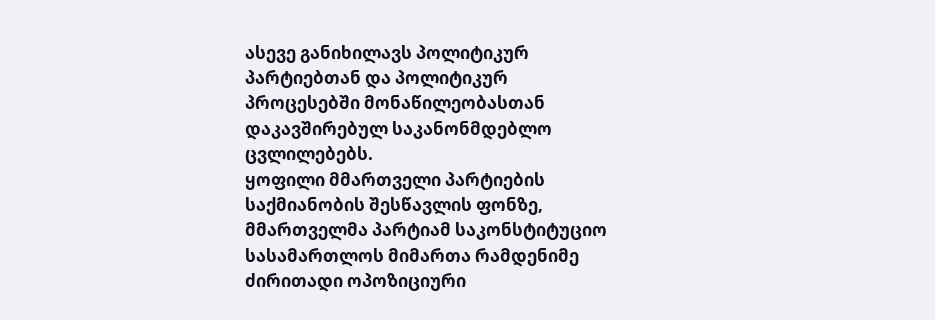ასევე განიხილავს პოლიტიკურ პარტიებთან და პოლიტიკურ პროცესებში მონაწილეობასთან დაკავშირებულ საკანონმდებლო ცვლილებებს.
ყოფილი მმართველი პარტიების საქმიანობის შესწავლის ფონზე, მმართველმა პარტიამ საკონსტიტუციო სასამართლოს მიმართა რამდენიმე ძირითადი ოპოზიციური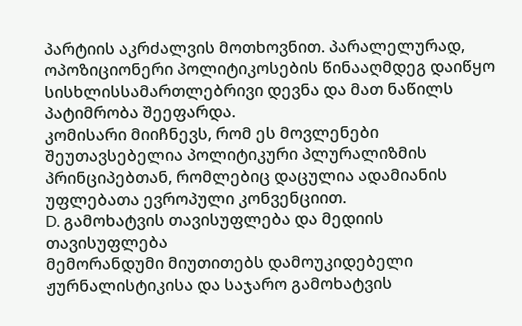პარტიის აკრძალვის მოთხოვნით. პარალელურად, ოპოზიციონერი პოლიტიკოსების წინააღმდეგ დაიწყო სისხლისსამართლებრივი დევნა და მათ ნაწილს პატიმრობა შეეფარდა.
კომისარი მიიჩნევს, რომ ეს მოვლენები შეუთავსებელია პოლიტიკური პლურალიზმის პრინციპებთან, რომლებიც დაცულია ადამიანის უფლებათა ევროპული კონვენციით.
D. გამოხატვის თავისუფლება და მედიის თავისუფლება
მემორანდუმი მიუთითებს დამოუკიდებელი ჟურნალისტიკისა და საჯარო გამოხატვის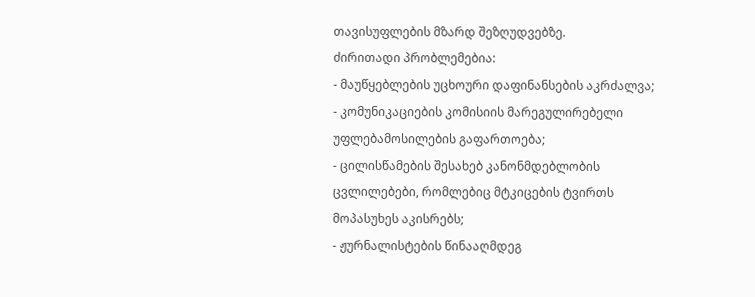თავისუფლების მზარდ შეზღუდვებზე.
ძირითადი პრობლემებია:
- მაუწყებლების უცხოური დაფინანსების აკრძალვა;
- კომუნიკაციების კომისიის მარეგულირებელი უფლებამოსილების გაფართოება;
- ცილისწამების შესახებ კანონმდებლობის ცვლილებები, რომლებიც მტკიცების ტვირთს მოპასუხეს აკისრებს;
- ჟურნალისტების წინააღმდეგ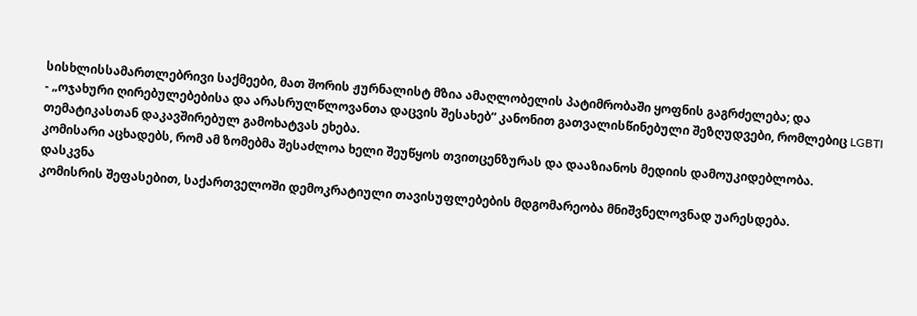სისხლისსამართლებრივი საქმეები, მათ შორის ჟურნალისტ მზია ამაღლობელის პატიმრობაში ყოფნის გაგრძელება; და
- „ოჯახური ღირებულებებისა და არასრულწლოვანთა დაცვის შესახებ“ კანონით გათვალისწინებული შეზღუდვები, რომლებიც LGBTI თემატიკასთან დაკავშირებულ გამოხატვას ეხება.
კომისარი აცხადებს, რომ ამ ზომებმა შესაძლოა ხელი შეუწყოს თვითცენზურას და დააზიანოს მედიის დამოუკიდებლობა.
დასკვნა
კომისრის შეფასებით, საქართველოში დემოკრატიული თავისუფლებების მდგომარეობა მნიშვნელოვნად უარესდება.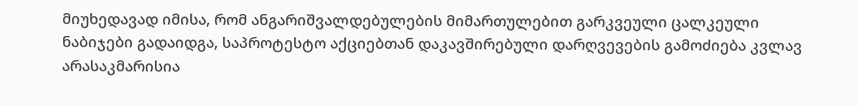მიუხედავად იმისა, რომ ანგარიშვალდებულების მიმართულებით გარკვეული ცალკეული ნაბიჯები გადაიდგა, საპროტესტო აქციებთან დაკავშირებული დარღვევების გამოძიება კვლავ არასაკმარისია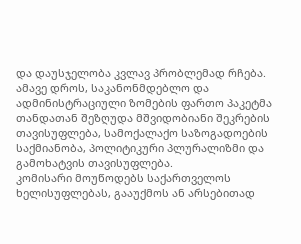და დაუსჯელობა კვლავ პრობლემად რჩება. ამავე დროს, საკანონმდებლო და ადმინისტრაციული ზომების ფართო პაკეტმა თანდათან შეზღუდა მშვიდობიანი შეკრების თავისუფლება, სამოქალაქო საზოგადოების საქმიანობა, პოლიტიკური პლურალიზმი და გამოხატვის თავისუფლება.
კომისარი მოუწოდებს საქართველოს ხელისუფლებას, გააუქმოს ან არსებითად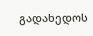გადახედოს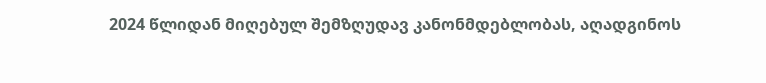2024 წლიდან მიღებულ შემზღუდავ კანონმდებლობას, აღადგინოს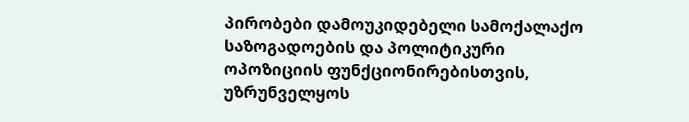პირობები დამოუკიდებელი სამოქალაქო საზოგადოების და პოლიტიკური ოპოზიციის ფუნქციონირებისთვის, უზრუნველყოს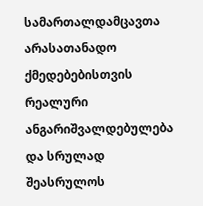სამართალდამცავთა არასათანადო ქმედებებისთვის რეალური ანგარიშვალდებულება და სრულად შეასრულოს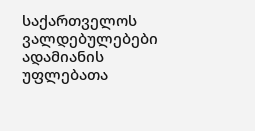საქართველოს ვალდებულებები ადამიანის უფლებათა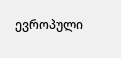ევროპული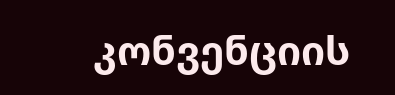კონვენციის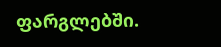ფარგლებში.